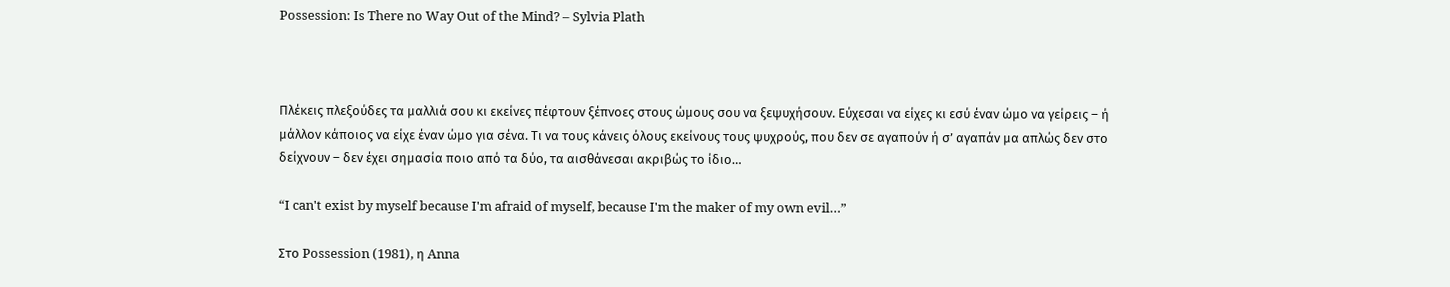Possession: Is There no Way Out of the Mind? – Sylvia Plath



Πλέκεις πλεξούδες τα μαλλιά σου κι εκείνες πέφτουν ξέπνοες στους ώμους σου να ξεψυχήσουν. Εύχεσαι να είχες κι εσύ έναν ώμο να γείρεις – ή μάλλον κάποιος να είχε έναν ώμο για σένα. Τι να τους κάνεις όλους εκείνους τους ψυχρούς, που δεν σε αγαπούν ή σ’ αγαπάν μα απλώς δεν στο δείχνουν – δεν έχει σημασία ποιο από τα δύο, τα αισθάνεσαι ακριβώς το ίδιο…

“I can't exist by myself because I'm afraid of myself, because I'm the maker of my own evil…”

Στο Possession (1981), η Anna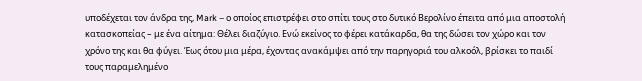υποδέχεται τον άνδρα της, Mark – ο οποίος επιστρέφει στο σπίτι τους στο δυτικό Βερολίνο έπειτα από μια αποστολή κατασκοπείας – με ένα αίτημα: Θέλει διαζύγιο. Ενώ εκείνος το φέρει κατάκαρδα, θα της δώσει τον χώρο και τον χρόνο της και θα φύγει. Έως ότου μια μέρα, έχοντας ανακάμψει από την παρηγοριά του αλκοόλ, βρίσκει το παιδί τους παραμελημένο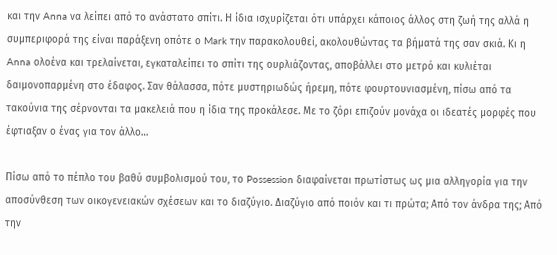και την Anna να λείπει από το ανάστατο σπίτι. Η ίδια ισχυρίζεται ότι υπάρχει κάποιος άλλος στη ζωή της αλλά η συμπεριφορά της είναι παράξενη οπότε ο Mark την παρακολουθεί, ακολουθώντας τα βήματά της σαν σκιά. Κι η Anna ολοένα και τρελαίνεται, εγκαταλείπει το σπίτι της ουρλιάζοντας, αποβάλλει στο μετρό και κυλιέται δαιμονοπαρμένη στο έδαφος. Σαν θάλασσα, πότε μυστηριωδώς ήρεμη, πότε φουρτουνιασμένη, πίσω από τα τακούνια της σέρνονται τα μακελειά που η ίδια της προκάλεσε. Με το ζόρι επιζούν μονάχα οι ιδεατές μορφές που έφτιαξαν ο ένας για τον άλλο…

Πίσω από το πέπλο του βαθύ συμβολισμού του, το Possession διαφαίνεται πρωτίστως ως μια αλληγορία για την αποσύνθεση των οικογενειακών σχέσεων και το διαζύγιο. Διαζύγιο από ποιόν και τι πρώτα; Από τον άνδρα της; Από την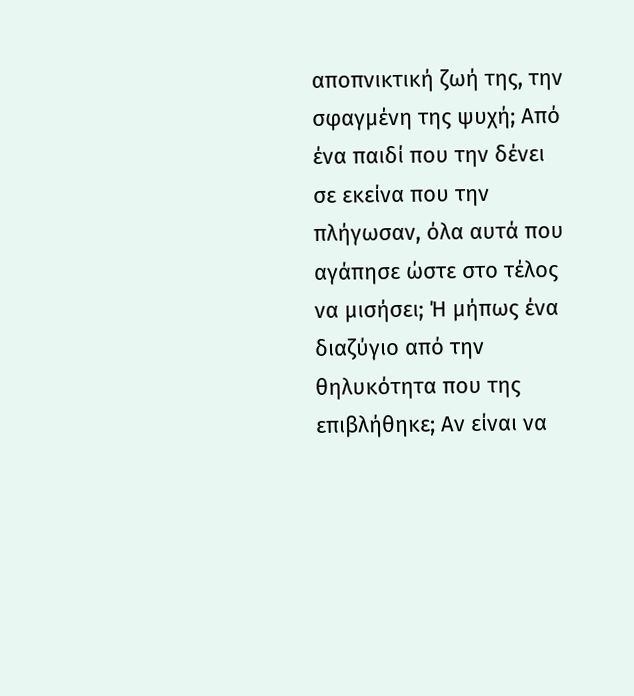αποπνικτική ζωή της, την σφαγμένη της ψυχή; Από ένα παιδί που την δένει σε εκείνα που την πλήγωσαν, όλα αυτά που αγάπησε ώστε στο τέλος να μισήσει; Ή μήπως ένα διαζύγιο από την θηλυκότητα που της επιβλήθηκε; Αν είναι να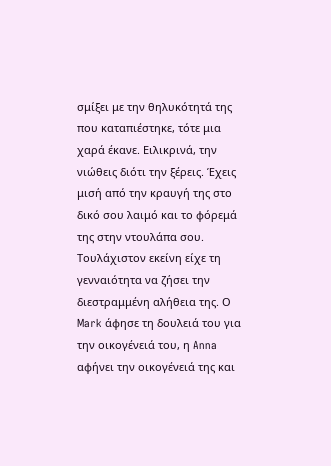σμίξει με την θηλυκότητά της που καταπιέστηκε, τότε μια χαρά έκανε. Ειλικρινά, την νιώθεις διότι την ξέρεις. Έχεις μισή από την κραυγή της στο δικό σου λαιμό και το φόρεμά της στην ντουλάπα σου. Τουλάχιστον εκείνη είχε τη γενναιότητα να ζήσει την διεστραμμένη αλήθεια της. Ο Mark άφησε τη δουλειά του για την οικογένειά του, η Anna αφήνει την οικογένειά της και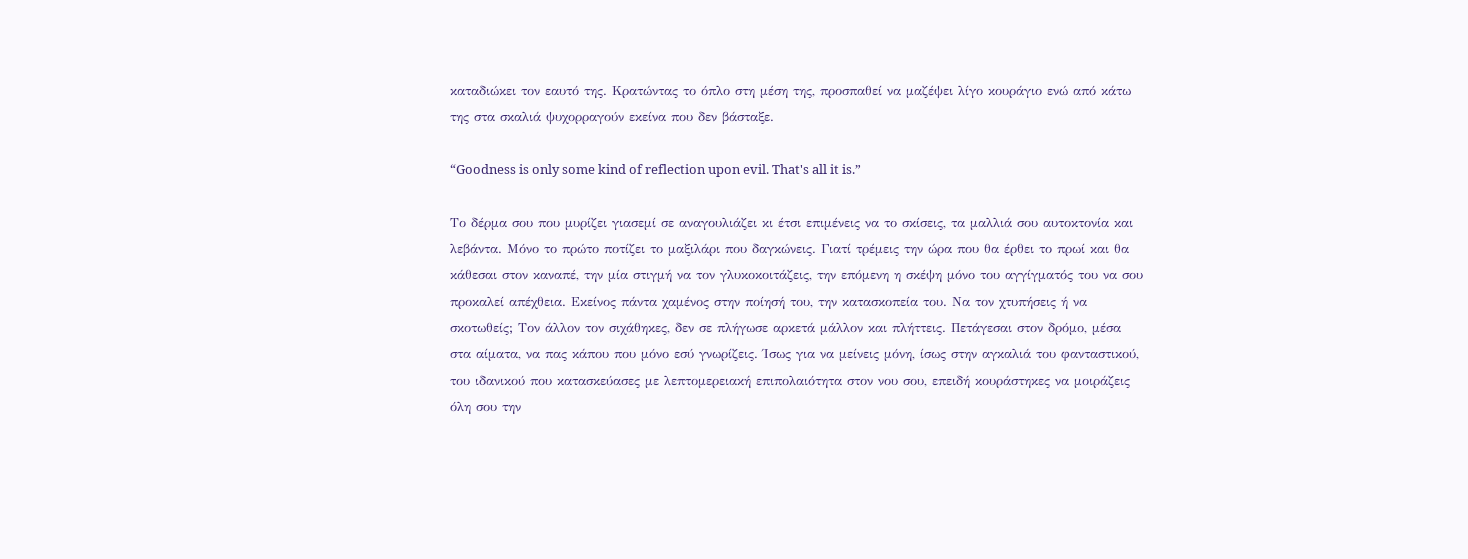καταδιώκει τον εαυτό της. Κρατώντας το όπλο στη μέση της, προσπαθεί να μαζέψει λίγο κουράγιο ενώ από κάτω της στα σκαλιά ψυχορραγούν εκείνα που δεν βάσταξε.

“Goodness is only some kind of reflection upon evil. That's all it is.”

Το δέρμα σου που μυρίζει γιασεμί σε αναγουλιάζει κι έτσι επιμένεις να το σκίσεις, τα μαλλιά σου αυτοκτονία και λεβάντα. Μόνο το πρώτο ποτίζει το μαξιλάρι που δαγκώνεις. Γιατί τρέμεις την ώρα που θα έρθει το πρωί και θα κάθεσαι στον καναπέ, την μία στιγμή να τον γλυκοκοιτάζεις, την επόμενη η σκέψη μόνο του αγγίγματός του να σου προκαλεί απέχθεια. Εκείνος πάντα χαμένος στην ποίησή του, την κατασκοπεία του. Να τον χτυπήσεις ή να σκοτωθείς; Τον άλλον τον σιχάθηκες, δεν σε πλήγωσε αρκετά μάλλον και πλήττεις. Πετάγεσαι στον δρόμο, μέσα στα αίματα, να πας κάπου που μόνο εσύ γνωρίζεις. Ίσως για να μείνεις μόνη, ίσως στην αγκαλιά του φανταστικού, του ιδανικού που κατασκεύασες με λεπτομερειακή επιπολαιότητα στον νου σου, επειδή κουράστηκες να μοιράζεις όλη σου την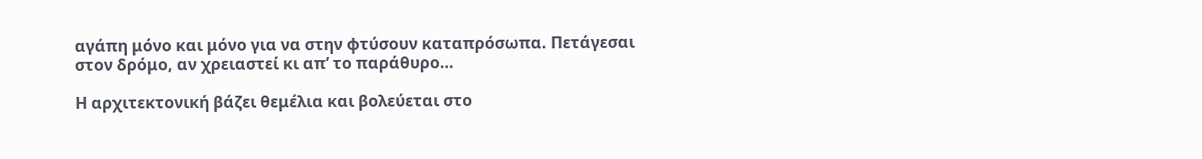αγάπη μόνο και μόνο για να στην φτύσουν καταπρόσωπα. Πετάγεσαι στον δρόμο, αν χρειαστεί κι απ’ το παράθυρο…

Η αρχιτεκτονική βάζει θεμέλια και βολεύεται στο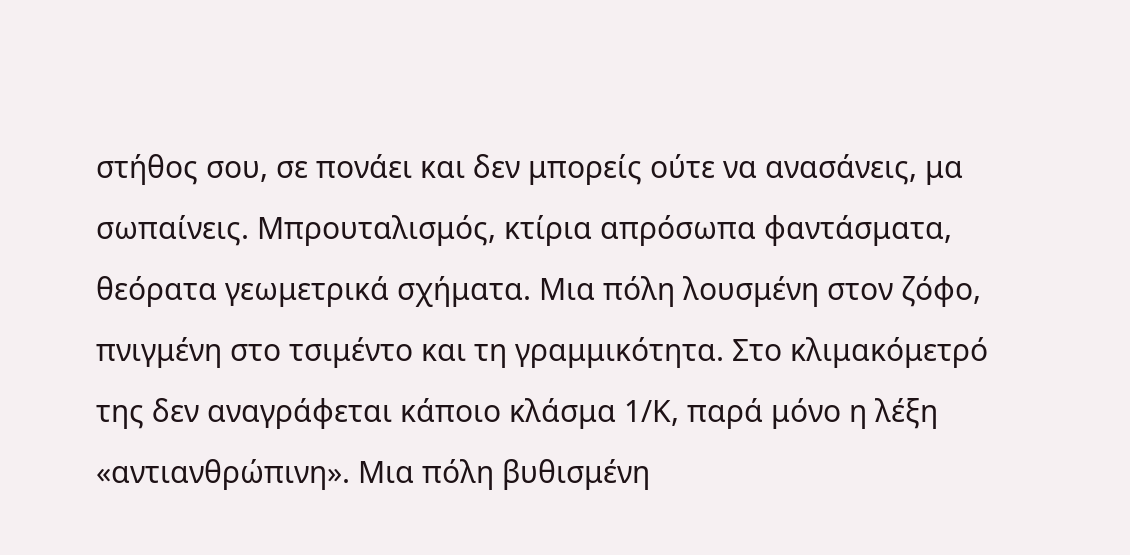στήθος σου, σε πονάει και δεν μπορείς ούτε να ανασάνεις, μα σωπαίνεις. Μπρουταλισμός, κτίρια απρόσωπα φαντάσματα, θεόρατα γεωμετρικά σχήματα. Μια πόλη λουσμένη στον ζόφο, πνιγμένη στο τσιμέντο και τη γραμμικότητα. Στο κλιμακόμετρό της δεν αναγράφεται κάποιο κλάσμα 1/Κ, παρά μόνο η λέξη «αντιανθρώπινη». Μια πόλη βυθισμένη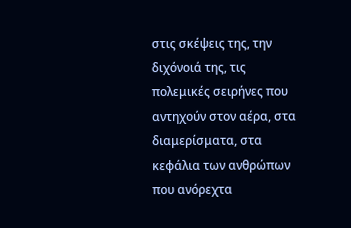στις σκέψεις της, την διχόνοιά της, τις πολεμικές σειρήνες που αντηχούν στον αέρα, στα διαμερίσματα, στα κεφάλια των ανθρώπων που ανόρεχτα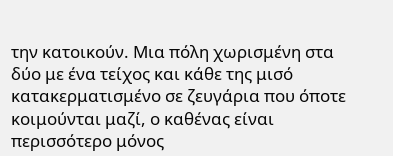την κατοικούν. Μια πόλη χωρισμένη στα δύο με ένα τείχος και κάθε της μισό κατακερματισμένο σε ζευγάρια που όποτε κοιμούνται μαζί, ο καθένας είναι περισσότερο μόνος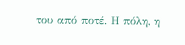του από ποτέ. Η πόλη, η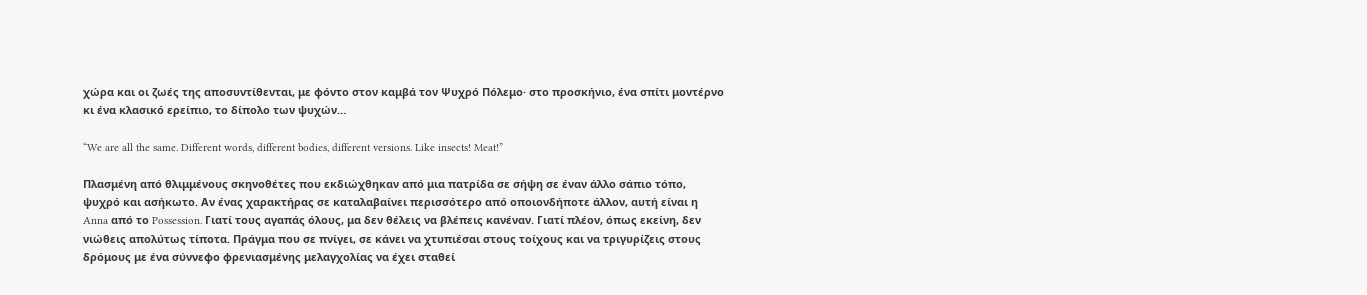χώρα και οι ζωές της αποσυντίθενται, με φόντο στον καμβά τον Ψυχρό Πόλεμο· στο προσκήνιο, ένα σπίτι μοντέρνο κι ένα κλασικό ερείπιο, το δίπολο των ψυχών…

“We are all the same. Different words, different bodies, different versions. Like insects! Meat!”

Πλασμένη από θλιμμένους σκηνοθέτες που εκδιώχθηκαν από μια πατρίδα σε σήψη σε έναν άλλο σάπιο τόπο, ψυχρό και ασήκωτο. Αν ένας χαρακτήρας σε καταλαβαίνει περισσότερο από οποιονδήποτε άλλον, αυτή είναι η Anna από το Possession. Γιατί τους αγαπάς όλους, μα δεν θέλεις να βλέπεις κανέναν. Γιατί πλέον, όπως εκείνη, δεν νιώθεις απολύτως τίποτα. Πράγμα που σε πνίγει, σε κάνει να χτυπιέσαι στους τοίχους και να τριγυρίζεις στους δρόμους με ένα σύννεφο φρενιασμένης μελαγχολίας να έχει σταθεί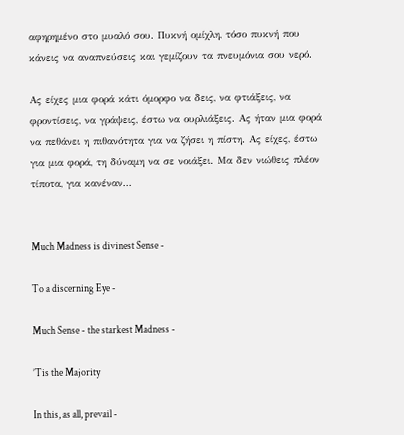αφηρημένο στο μυαλό σου. Πυκνή ομίχλη, τόσο πυκνή που κάνεις να αναπνεύσεις και γεμίζουν τα πνευμόνια σου νερό.

Ας είχες μια φορά κάτι όμορφο να δεις, να φτιάξεις, να φροντίσεις, να γράψεις, έστω να ουρλιάξεις. Ας ήταν μια φορά να πεθάνει η πιθανότητα για να ζήσει η πίστη. Ας είχες, έστω για μια φορά, τη δύναμη να σε νοιάξει. Μα δεν νιώθεις πλέον τίποτα, για κανέναν…


Much Madness is divinest Sense -

To a discerning Eye -

Much Sense - the starkest Madness -

’Tis the Majority

In this, as all, prevail -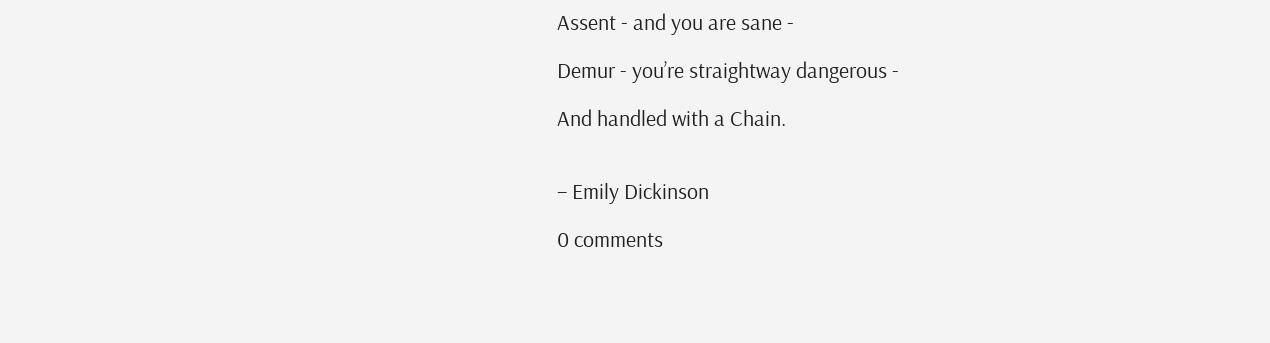Assent - and you are sane -

Demur - you’re straightway dangerous -

And handled with a Chain.


– Emily Dickinson

0 comments